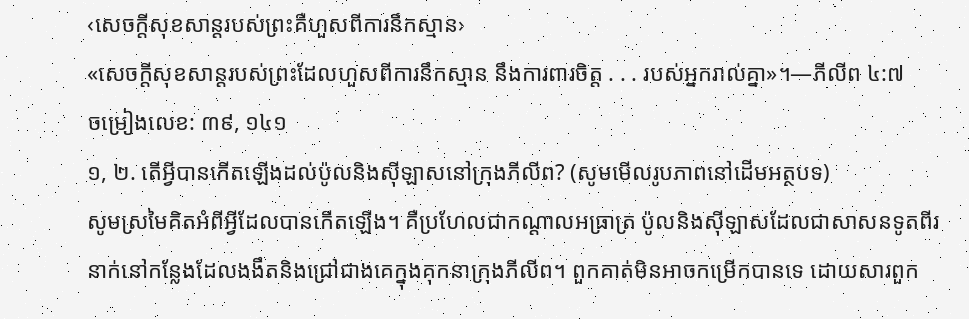‹សេចក្ដីសុខសាន្ដរបស់ព្រះគឺហួសពីការនឹកស្មាន›
«សេចក្ដីសុខសាន្ដរបស់ព្រះដែលហួសពីការនឹកស្មាន នឹងការពារចិត្ដ . . . របស់អ្នករាល់គ្នា»។—ភីលីព ៤:៧
ចម្រៀងលេខ: ៣៩, ១៤១
១, ២. តើអ្វីបានកើតឡើងដល់ប៉ូលនិងស៊ីឡាសនៅក្រុងភីលីព? (សូមមើលរូបភាពនៅដើមអត្ថបទ)
សូមស្រមៃគិតអំពីអ្វីដែលបានកើតឡើង។ គឺប្រហែលជាកណ្ដាលអធ្រាត្រ ប៉ូលនិងស៊ីឡាសដែលជាសាសនទូតពីរនាក់នៅកន្លែងដែលងងឹតនិងជ្រៅជាងគេក្នុងគុកនាក្រុងភីលីព។ ពួកគាត់មិនអាចកម្រើកបានទេ ដោយសារពួក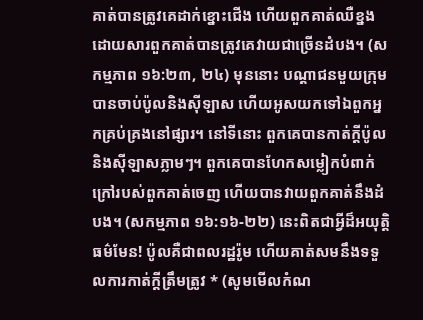គាត់បានត្រូវគេដាក់ខ្នោះជើង ហើយពួកគាត់ឈឺខ្នងដោយសារពួកគាត់បានត្រូវគេវាយជាច្រើនដំបង។ (សកម្មភាព ១៦:២៣, ២៤) មុននោះ បណ្ដាជនមួយក្រុមបានចាប់ប៉ូលនិងស៊ីឡាស ហើយអូសយកទៅឯពួកអ្នកគ្រប់គ្រងនៅផ្សារ។ នៅទីនោះ ពួកគេបានកាត់ក្ដីប៉ូលនិងស៊ីឡាសភ្លាមៗ។ ពួកគេបានហែកសម្លៀកបំពាក់ក្រៅរបស់ពួកគាត់ចេញ ហើយបានវាយពួកគាត់នឹងដំបង។ (សកម្មភាព ១៦:១៦-២២) នេះពិតជាអ្វីដ៏អយុត្ដិធម៌មែន! ប៉ូលគឺជាពលរដ្ឋរ៉ូម ហើយគាត់សមនឹងទទួលការកាត់ក្ដីត្រឹមត្រូវ * (សូមមើលកំណ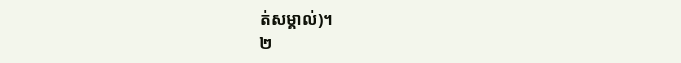ត់សម្គាល់)។
២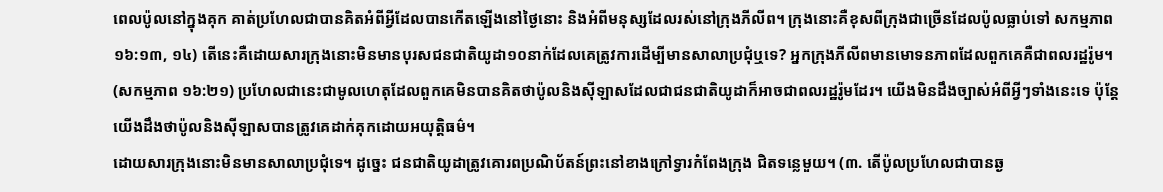ពេលប៉ូលនៅក្នុងគុក គាត់ប្រហែលជាបានគិតអំពីអ្វីដែលបានកើតឡើងនៅថ្ងៃនោះ និងអំពីមនុស្សដែលរស់នៅក្រុងភីលីព។ ក្រុងនោះគឺខុសពីក្រុងជាច្រើនដែលប៉ូលធ្លាប់ទៅ សកម្មភាព ១៦:១៣, ១៤) តើនេះគឺដោយសារក្រុងនោះមិនមានបុរសជនជាតិយូដា១០នាក់ដែលគេត្រូវការដើម្បីមានសាលាប្រជុំឬទេ? អ្នកក្រុងភីលីពមានមោទនភាពដែលពួកគេគឺជាពលរដ្ឋរ៉ូម។ (សកម្មភាព ១៦:២១) ប្រហែលជានេះជាមូលហេតុដែលពួកគេមិនបានគិតថាប៉ូលនិងស៊ីឡាសដែលជាជនជាតិយូដាក៏អាចជាពលរដ្ឋរ៉ូមដែរ។ យើងមិនដឹងច្បាស់អំពីអ្វីៗទាំងនេះទេ ប៉ុន្ដែយើងដឹងថាប៉ូលនិងស៊ីឡាសបានត្រូវគេដាក់គុកដោយអយុត្ដិធម៌។
ដោយសារក្រុងនោះមិនមានសាលាប្រជុំទេ។ ដូច្នេះ ជនជាតិយូដាត្រូវគោរពប្រណិប័តន៍ព្រះនៅខាងក្រៅទ្វារកំពែងក្រុង ជិតទន្លេមួយ។ (៣. តើប៉ូលប្រហែលជាបានឆ្ង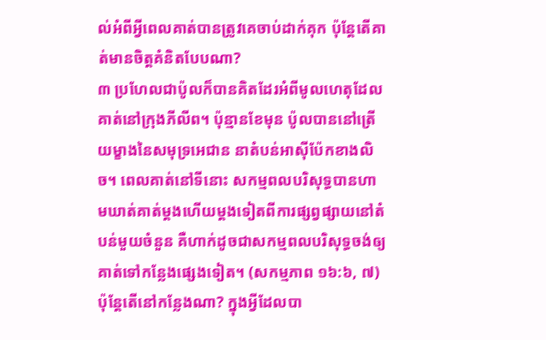ល់អំពីអ្វីពេលគាត់បានត្រូវគេចាប់ដាក់គុក ប៉ុន្ដែតើគាត់មានចិត្ដគំនិតបែបណា?
៣ ប្រហែលជាប៉ូលក៏បានគិតដែរអំពីមូលហេតុដែលគាត់នៅក្រុងភីលីព។ ប៉ុន្មានខែមុន ប៉ូលបាននៅត្រើយម្ខាងនៃសមុទ្រអេជាន នាតំបន់អាស៊ីប៉ែកខាងលិច។ ពេលគាត់នៅទីនោះ សកម្មពលបរិសុទ្ធបានហាមឃាត់គាត់ម្ដងហើយម្ដងទៀតពីការផ្សព្វផ្សាយនៅតំបន់មួយចំនួន គឺហាក់ដូចជាសកម្មពលបរិសុទ្ធចង់ឲ្យគាត់ទៅកន្លែងផ្សេងទៀត។ (សកម្មភាព ១៦:៦, ៧) ប៉ុន្ដែតើនៅកន្លែងណា? ក្នុងអ្វីដែលបា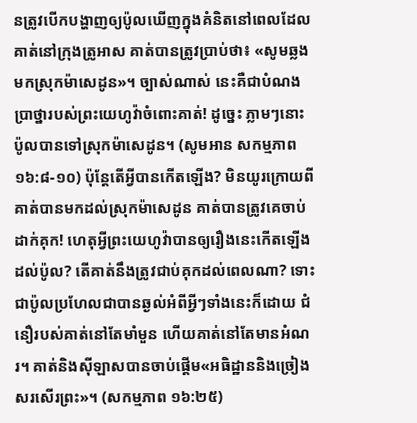នត្រូវបើកបង្ហាញឲ្យប៉ូលឃើញក្នុងគំនិតនៅពេលដែលគាត់នៅក្រុងត្រូអាស គាត់បានត្រូវប្រាប់ថា៖ «សូមឆ្លងមកស្រុកម៉ាសេដូន»។ ច្បាស់ណាស់ នេះគឺជាបំណងប្រាថ្នារបស់ព្រះយេហូវ៉ាចំពោះគាត់! ដូច្នេះ ភ្លាមៗនោះប៉ូលបានទៅស្រុកម៉ាសេដូន។ (សូមអាន សកម្មភាព ១៦:៨-១០) ប៉ុន្ដែតើអ្វីបានកើតឡើង? មិនយូរក្រោយពីគាត់បានមកដល់ស្រុកម៉ាសេដូន គាត់បានត្រូវគេចាប់ដាក់គុក! ហេតុអ្វីព្រះយេហូវ៉ាបានឲ្យរឿងនេះកើតឡើងដល់ប៉ូល? តើគាត់នឹងត្រូវជាប់គុកដល់ពេលណា? ទោះជាប៉ូលប្រហែលជាបានឆ្ងល់អំពីអ្វីៗទាំងនេះក៏ដោយ ជំនឿរបស់គាត់នៅតែមាំមួន ហើយគាត់នៅតែមានអំណរ។ គាត់និងស៊ីឡាសបានចាប់ផ្ដើម«អធិដ្ឋាននិងច្រៀងសរសើរព្រះ»។ (សកម្មភាព ១៦:២៥)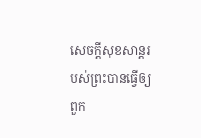សេចក្ដីសុខសាន្ដរបស់ព្រះបានធ្វើឲ្យពួក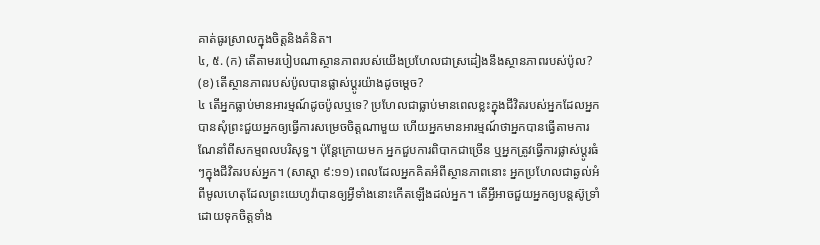គាត់ធូរស្រាលក្នុងចិត្ដនិងគំនិត។
៤, ៥. (ក) តើតាមរបៀបណាស្ថានភាពរបស់យើងប្រហែលជាស្រដៀងនឹងស្ថានភាពរបស់ប៉ូល? (ខ) តើស្ថានភាពរបស់ប៉ូលបានផ្លាស់ប្ដូរយ៉ាងដូចម្ដេច?
៤ តើអ្នកធ្លាប់មានអារម្មណ៍ដូចប៉ូលឬទេ? ប្រហែលជាធ្លាប់មានពេលខ្លះក្នុងជីវិតរបស់អ្នកដែលអ្នកបានសុំព្រះជួយអ្នកឲ្យធ្វើការសម្រេចចិត្ដណាមួយ ហើយអ្នកមានអារម្មណ៍ថាអ្នកបានធ្វើតាមការណែនាំពីសកម្មពលបរិសុទ្ធ។ ប៉ុន្ដែក្រោយមក អ្នកជួបការពិបាកជាច្រើន ឬអ្នកត្រូវធ្វើការផ្លាស់ប្ដូរធំៗក្នុងជីវិតរបស់អ្នក។ (សាស្តា ៩:១១) ពេលដែលអ្នកគិតអំពីស្ថានភាពនោះ អ្នកប្រហែលជាឆ្ងល់អំពីមូលហេតុដែលព្រះយេហូវ៉ាបានឲ្យអ្វីទាំងនោះកើតឡើងដល់អ្នក។ តើអ្វីអាចជួយអ្នកឲ្យបន្ដស៊ូទ្រាំដោយទុកចិត្ដទាំង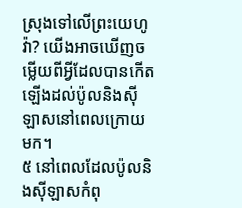ស្រុងទៅលើព្រះយេហូវ៉ា? យើងអាចឃើញចម្លើយពីអ្វីដែលបានកើតឡើងដល់ប៉ូលនិងស៊ីឡាសនៅពេលក្រោយមក។
៥ នៅពេលដែលប៉ូលនិងស៊ីឡាសកំពុ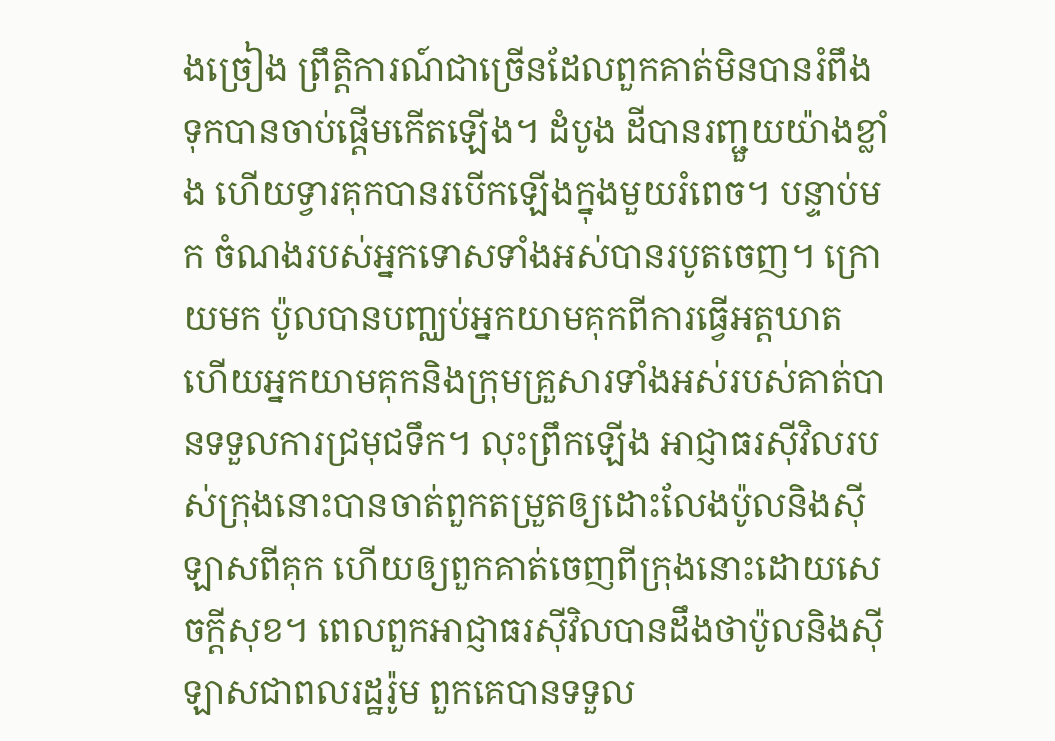ងច្រៀង ព្រឹត្ដិការណ៍ជាច្រើនដែលពួកគាត់មិនបានរំពឹងទុកបានចាប់ផ្ដើមកើតឡើង។ ដំបូង ដីបានរញ្ជួយយ៉ាងខ្លាំង ហើយទ្វារគុកបានរបើកឡើងក្នុងមួយរំពេច។ បន្ទាប់មក ចំណងរបស់អ្នកទោសទាំងអស់បានរបូតចេញ។ ក្រោយមក ប៉ូលបានបញ្ឈប់អ្នកយាមគុកពីការធ្វើអត្ដឃាត ហើយអ្នកយាមគុកនិងក្រុមគ្រួសារទាំងអស់របស់គាត់បានទទួលការជ្រមុជទឹក។ លុះព្រឹកឡើង អាជ្ញាធរស៊ីវិលរបស់ក្រុងនោះបានចាត់ពួកតម្រួតឲ្យដោះលែងប៉ូលនិងស៊ីឡាសពីគុក ហើយឲ្យពួកគាត់ចេញពីក្រុងនោះដោយសេចក្ដីសុខ។ ពេលពួកអាជ្ញាធរស៊ីវិលបានដឹងថាប៉ូលនិងស៊ីឡាសជាពលរដ្ឋរ៉ូម ពួកគេបានទទួល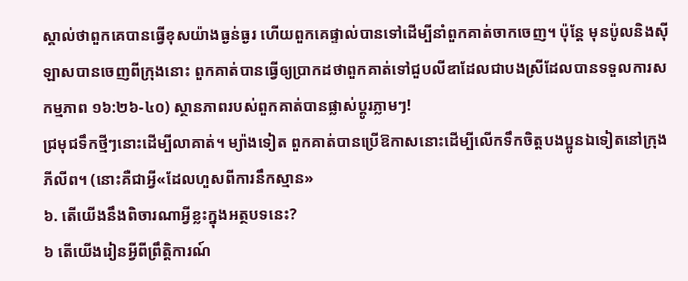ស្គាល់ថាពួកគេបានធ្វើខុសយ៉ាងធ្ងន់ធ្ងរ ហើយពួកគេផ្ទាល់បានទៅដើម្បីនាំពួកគាត់ចាកចេញ។ ប៉ុន្ដែ មុនប៉ូលនិងស៊ីឡាសបានចេញពីក្រុងនោះ ពួកគាត់បានធ្វើឲ្យប្រាកដថាពួកគាត់ទៅជួបលីឌាដែលជាបងស្រីដែលបានទទួលការសកម្មភាព ១៦:២៦-៤០) ស្ថានភាពរបស់ពួកគាត់បានផ្លាស់ប្ដូរភ្លាមៗ!
ជ្រមុជទឹកថ្មីៗនោះដើម្បីលាគាត់។ ម្យ៉ាងទៀត ពួកគាត់បានប្រើឱកាសនោះដើម្បីលើកទឹកចិត្ដបងប្អូនឯទៀតនៅក្រុងភីលីព។ (នោះគឺជាអ្វី«ដែលហួសពីការនឹកស្មាន»
៦. តើយើងនឹងពិចារណាអ្វីខ្លះក្នុងអត្ថបទនេះ?
៦ តើយើងរៀនអ្វីពីព្រឹត្ដិការណ៍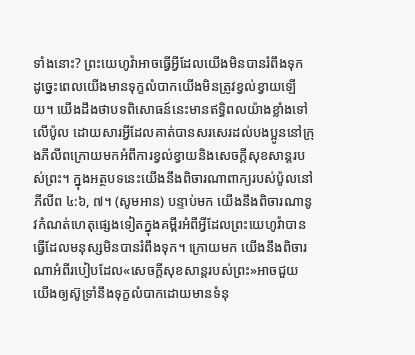ទាំងនោះ? ព្រះយេហូវ៉ាអាចធ្វើអ្វីដែលយើងមិនបានរំពឹងទុក ដូច្នេះពេលយើងមានទុក្ខលំបាកយើងមិនត្រូវខ្វល់ខ្វាយឡើយ។ យើងដឹងថាបទពិសោធន៍នេះមានឥទ្ធិពលយ៉ាងខ្លាំងទៅលើប៉ូល ដោយសារអ្វីដែលគាត់បានសរសេរដល់បងប្អូននៅក្រុងភីលីពក្រោយមកអំពីការខ្វល់ខ្វាយនិងសេចក្ដីសុខសាន្ដរបស់ព្រះ។ ក្នុងអត្ថបទនេះយើងនឹងពិចារណាពាក្យរបស់ប៉ូលនៅភីលីព ៤:៦, ៧។ (សូមអាន) បន្ទាប់មក យើងនឹងពិចារណានូវកំណត់ហេតុផ្សេងទៀតក្នុងគម្ពីរអំពីអ្វីដែលព្រះយេហូវ៉ាបានធ្វើដែលមនុស្សមិនបានរំពឹងទុក។ ក្រោយមក យើងនឹងពិចារណាអំពីរបៀបដែល«សេចក្ដីសុខសាន្ដរបស់ព្រះ»អាចជួយយើងឲ្យស៊ូទ្រាំនឹងទុក្ខលំបាកដោយមានទំនុ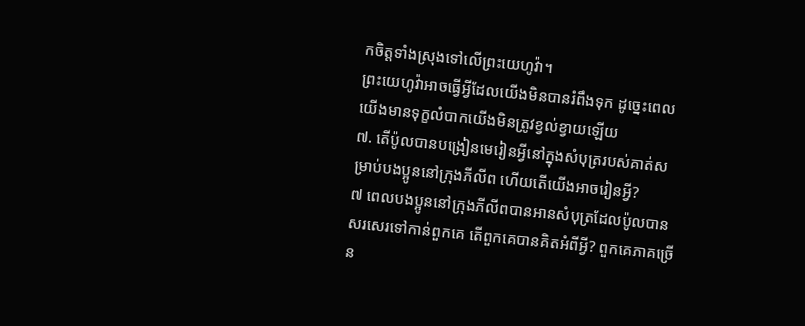កចិត្ដទាំងស្រុងទៅលើព្រះយេហូវ៉ា។
ព្រះយេហូវ៉ាអាចធ្វើអ្វីដែលយើងមិនបានរំពឹងទុក ដូច្នេះពេលយើងមានទុក្ខលំបាកយើងមិនត្រូវខ្វល់ខ្វាយឡើយ
៧. តើប៉ូលបានបង្រៀនមេរៀនអ្វីនៅក្នុងសំបុត្ររបស់គាត់សម្រាប់បងប្អូននៅក្រុងភីលីព ហើយតើយើងអាចរៀនអ្វី?
៧ ពេលបងប្អូននៅក្រុងភីលីពបានអានសំបុត្រដែលប៉ូលបានសរសេរទៅកាន់ពួកគេ តើពួកគេបានគិតអំពីអ្វី? ពួកគេភាគច្រើន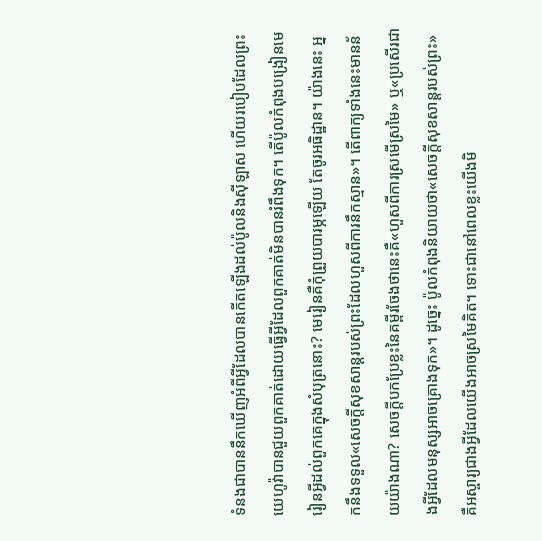ទំនងជាបាននឹកឃើញអំពីអ្វីដែលបានកើតឡើងដល់ប៉ូលនិងស៊ីឡាស ហើយរបៀបដែលព្រះយេហូវ៉ាបានជួយពួកគាត់ដោយធ្វើអ្វីដែលពួកគាត់មិនបានរំពឹងទុក។ តើប៉ូលកំពុងបង្រៀនមេរៀនអ្វីដល់ពួកគេក្នុងសំបុត្រនោះ? មេរៀនគឺកុំព្រួយបារម្ភឡើយ តែចូរអធិដ្ឋាន។ យ៉ាងនេះ អ្នកនឹងទទួល«សេចក្ដីសុខសាន្ដរបស់ព្រះដែលហួសពីការនឹកស្មាន»។ តើពាក្យទាំងនេះមានន័យយ៉ាងណា? សេចក្ដីបកប្រែខ្លះនៃគម្ពីរចែងថានេះគឺ«ហួសពីការស្រមើស្រមៃ» ឬ«ប្រសើរជាងអ្វីដែលមនុស្សអាចគ្រោងទុក»។ ដូច្នេះ ប៉ូលកំពុងនិយាយថា«សេចក្ដីសុខសាន្ដរបស់ព្រះ»គឺអស្ចារ្យជាងអ្វីដែលយើងអាចស្រមៃគិត។ ទោះជានៅពេលខ្លះយើងមិ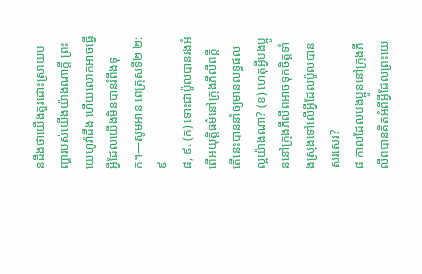នដឹងថាយើងគួរដោះស្រាយបញ្ហារបស់យើងយ៉ាងណាក្ដី ព្រះយេហូវ៉ាដឹង ហើយលោកអាចធ្វើអ្វីដែលយើងមិនបានរំពឹងទុក។—សូមអាន ពេត្រុសទី២ ២:៩
៨, ៩. (ក) ទោះជាប៉ូលបានរងអំពើអយុត្ដិធម៌នៅក្រុងភីលីពក្ដី តើនេះបាននាំឲ្យមានលទ្ធផលល្អយ៉ាងណា? (ខ) ហេតុអ្វីបងប្អូននៅក្រុងភីលីពអាចទុកចិត្ដទាំងស្រុងទៅលើអ្វីដែលប៉ូលបានសរសេរ?
៨ កាលដែលបងប្អូននៅក្រុងភីលីពបានគិតអំពីអ្វីដែលព្រះយេ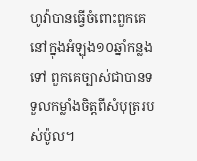ហូវ៉ាបានធ្វើចំពោះពួកគេនៅក្នុងអំឡុង១០ឆ្នាំកន្លងទៅ ពួកគេច្បាស់ជាបានទទួលកម្លាំងចិត្ដពីសំបុត្ររបស់ប៉ូល។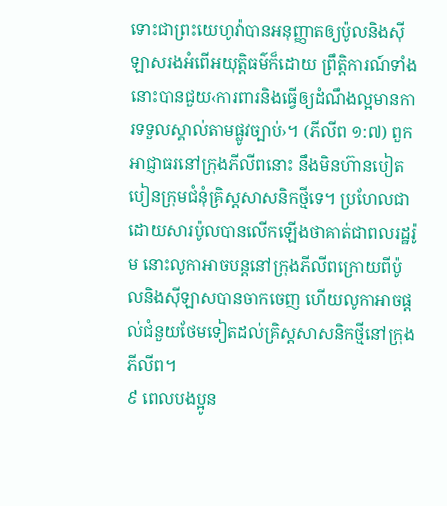ទោះជាព្រះយេហូវ៉ាបានអនុញ្ញាតឲ្យប៉ូលនិងស៊ីឡាសរងអំពើអយុត្ដិធម៌ក៏ដោយ ព្រឹត្ដិការណ៍ទាំងនោះបានជួយ‹ការពារនិងធ្វើឲ្យដំណឹងល្អមានការទទួលស្គាល់តាមផ្លូវច្បាប់›។ (ភីលីព ១:៧) ពួកអាជ្ញាធរនៅក្រុងភីលីពនោះ នឹងមិនហ៊ានបៀតបៀនក្រុមជំនុំគ្រិស្ដសាសនិកថ្មីទេ។ ប្រហែលជាដោយសារប៉ូលបានលើកឡើងថាគាត់ជាពលរដ្ឋរ៉ូម នោះលូកាអាចបន្ដនៅក្រុងភីលីពក្រោយពីប៉ូលនិងស៊ីឡាសបានចាកចេញ ហើយលូកាអាចផ្ដល់ជំនួយថែមទៀតដល់គ្រិស្ដសាសនិកថ្មីនៅក្រុងភីលីព។
៩ ពេលបងប្អូន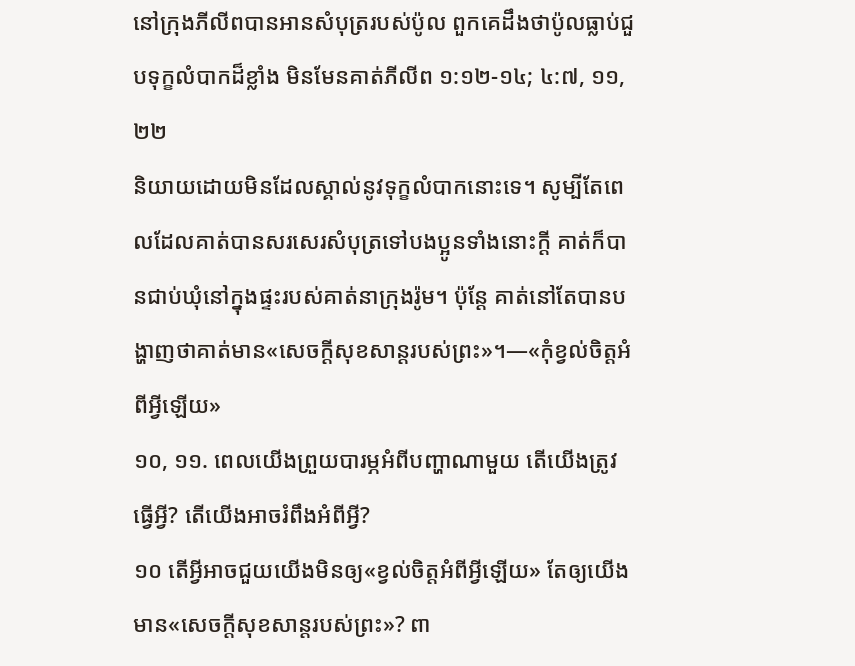នៅក្រុងភីលីពបានអានសំបុត្ររបស់ប៉ូល ពួកគេដឹងថាប៉ូលធ្លាប់ជួបទុក្ខលំបាកដ៏ខ្លាំង មិនមែនគាត់ភីលីព ១:១២-១៤; ៤:៧, ១១, ២២
និយាយដោយមិនដែលស្គាល់នូវទុក្ខលំបាកនោះទេ។ សូម្បីតែពេលដែលគាត់បានសរសេរសំបុត្រទៅបងប្អូនទាំងនោះក្ដី គាត់ក៏បានជាប់ឃុំនៅក្នុងផ្ទះរបស់គាត់នាក្រុងរ៉ូម។ ប៉ុន្ដែ គាត់នៅតែបានបង្ហាញថាគាត់មាន«សេចក្ដីសុខសាន្ដរបស់ព្រះ»។—«កុំខ្វល់ចិត្ដអំពីអ្វីឡើយ»
១០, ១១. ពេលយើងព្រួយបារម្ភអំពីបញ្ហាណាមួយ តើយើងត្រូវធ្វើអ្វី? តើយើងអាចរំពឹងអំពីអ្វី?
១០ តើអ្វីអាចជួយយើងមិនឲ្យ«ខ្វល់ចិត្ដអំពីអ្វីឡើយ» តែឲ្យយើងមាន«សេចក្ដីសុខសាន្ដរបស់ព្រះ»? ពា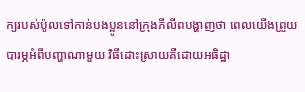ក្យរបស់ប៉ូលទៅកាន់បងប្អូននៅក្រុងភីលីពបង្ហាញថា ពេលយើងព្រួយបារម្ភអំពីបញ្ហាណាមួយ វិធីដោះស្រាយគឺដោយអធិដ្ឋា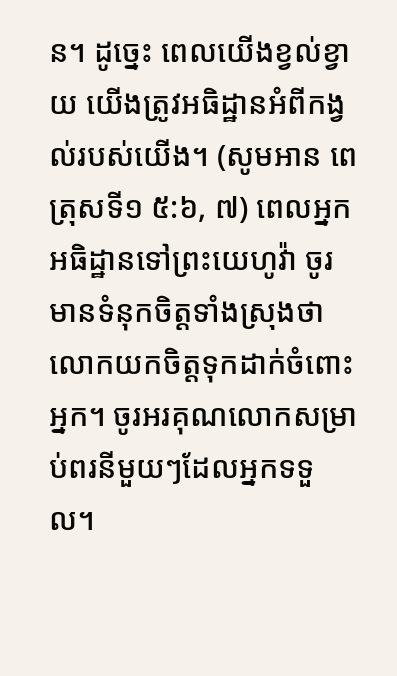ន។ ដូច្នេះ ពេលយើងខ្វល់ខ្វាយ យើងត្រូវអធិដ្ឋានអំពីកង្វល់របស់យើង។ (សូមអាន ពេត្រុសទី១ ៥:៦, ៧) ពេលអ្នកអធិដ្ឋានទៅព្រះយេហូវ៉ា ចូរមានទំនុកចិត្ដទាំងស្រុងថាលោកយកចិត្ដទុកដាក់ចំពោះអ្នក។ ចូរអរគុណលោកសម្រាប់ពរនីមួយៗដែលអ្នកទទួល។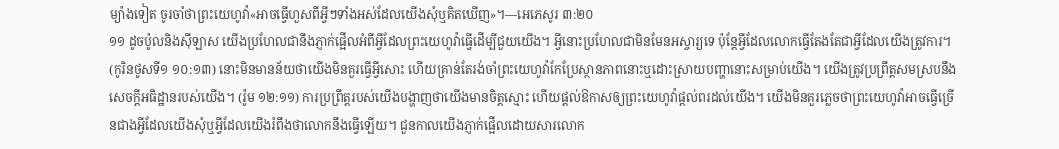ម្យ៉ាងទៀត ចូរចាំថាព្រះយេហូវ៉ា«អាចធ្វើហួសពីអ្វីៗទាំងអស់ដែលយើងសុំឬគិតឃើញ»។—អេភេសូរ ៣:២០
១១ ដូចប៉ូលនិងស៊ីឡាស យើងប្រហែលជានឹងភ្ញាក់ផ្អើលអំពីអ្វីដែលព្រះយេហូវ៉ាធ្វើដើម្បីជួយយើង។ អ្វីនោះប្រហែលជាមិនមែនអស្ចារ្យទេ ប៉ុន្ដែអ្វីដែលលោកធ្វើតែងតែជាអ្វីដែលយើងត្រូវការ។ (កូរិនថូសទី១ ១០:១៣) នោះមិនមានន័យថាយើងមិនគួរធ្វើអ្វីសោះ ហើយគ្រាន់តែរង់ចាំព្រះយេហូវ៉ាកែប្រែស្ថានភាពនោះឬដោះស្រាយបញ្ហានោះសម្រាប់យើង។ យើងត្រូវប្រព្រឹត្ដសមស្របនឹងសេចក្ដីអធិដ្ឋានរបស់យើង។ (រ៉ូម ១២:១១) ការប្រព្រឹត្ដរបស់យើងបង្ហាញថាយើងមានចិត្ដស្មោះ ហើយផ្ដល់ឱកាសឲ្យព្រះយេហូវ៉ាផ្ដល់ពរដល់យើង។ យើងមិនគួរភ្លេចថាព្រះយេហូវ៉ាអាចធ្វើច្រើនជាងអ្វីដែលយើងសុំឬអ្វីដែលយើងរំពឹងថាលោកនឹងធ្វើឡើយ។ ជួនកាលយើងភ្ញាក់ផ្អើលដោយសារលោក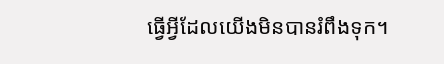ធ្វើអ្វីដែលយើងមិនបានរំពឹងទុក។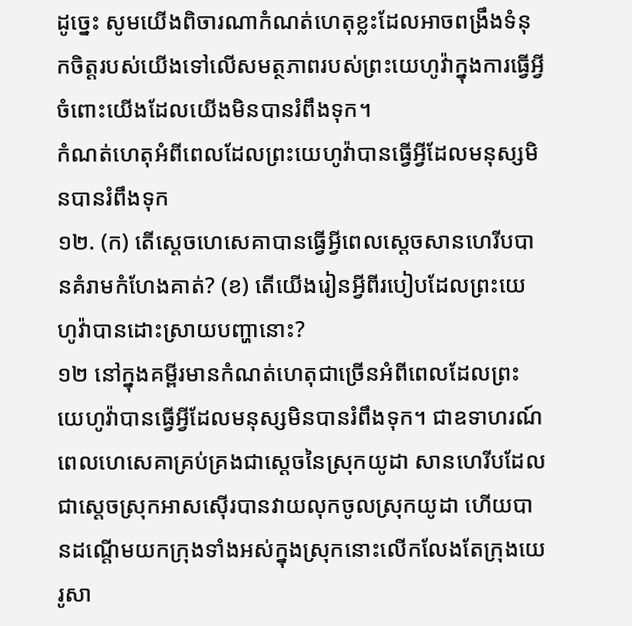ដូច្នេះ សូមយើងពិចារណាកំណត់ហេតុខ្លះដែលអាចពង្រឹងទំនុកចិត្ដរបស់យើងទៅលើសមត្ថភាពរបស់ព្រះយេហូវ៉ាក្នុងការធ្វើអ្វីចំពោះយើងដែលយើងមិនបានរំពឹងទុក។
កំណត់ហេតុអំពីពេលដែលព្រះយេហូវ៉ាបានធ្វើអ្វីដែលមនុស្សមិនបានរំពឹងទុក
១២. (ក) តើស្ដេចហេសេគាបានធ្វើអ្វីពេលស្ដេចសានហេរីបបានគំរាមកំហែងគាត់? (ខ) តើយើងរៀនអ្វីពីរបៀបដែលព្រះយេហូវ៉ាបានដោះស្រាយបញ្ហានោះ?
១២ នៅក្នុងគម្ពីរមានកំណត់ហេតុជាច្រើនអំពីពេលដែលព្រះយេហូវ៉ាបានធ្វើអ្វីដែលមនុស្សមិនបានរំពឹងទុក។ ជាឧទាហរណ៍ ពេលហេសេគាគ្រប់គ្រងជាស្ដេចនៃស្រុកយូដា សានហេរីបដែលជាស្ដេចស្រុកអាសស៊ើរបានវាយលុកចូលស្រុកយូដា ហើយបានដណ្ដើមយកក្រុងទាំងអស់ក្នុងស្រុកនោះលើកលែងតែក្រុងយេរូសា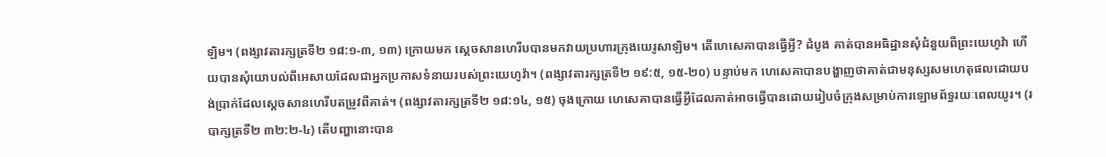ឡិម។ (ពង្សាវតារក្សត្រទី២ ១៨:១-៣, ១៣) ក្រោយមក ស្ដេចសានហេរីបបានមកវាយប្រហារក្រុងយេរូសាឡិម។ តើហេសេគាបានធ្វើអ្វី? ដំបូង គាត់បានអធិដ្ឋានសុំជំនួយពីព្រះយេហូវ៉ា ហើយបានសុំយោបល់ពីអេសាយដែលជាអ្នកប្រកាសទំនាយរបស់ព្រះយេហូវ៉ា។ (ពង្សាវតារក្សត្រទី២ ១៩:៥, ១៥-២០) បន្ទាប់មក ហេសេគាបានបង្ហាញថាគាត់ជាមនុស្សសមហេតុផលដោយបង់ប្រាក់ដែលស្ដេចសានហេរីបតម្រូវពីគាត់។ (ពង្សាវតារក្សត្រទី២ ១៨:១៤, ១៥) ចុងក្រោយ ហេសេគាបានធ្វើអ្វីដែលគាត់អាចធ្វើបានដោយរៀបចំក្រុងសម្រាប់ការឡោមព័ទ្ធរយៈពេលយូរ។ (របាក្សត្រទី២ ៣២:២-៤) តើបញ្ហានោះបាន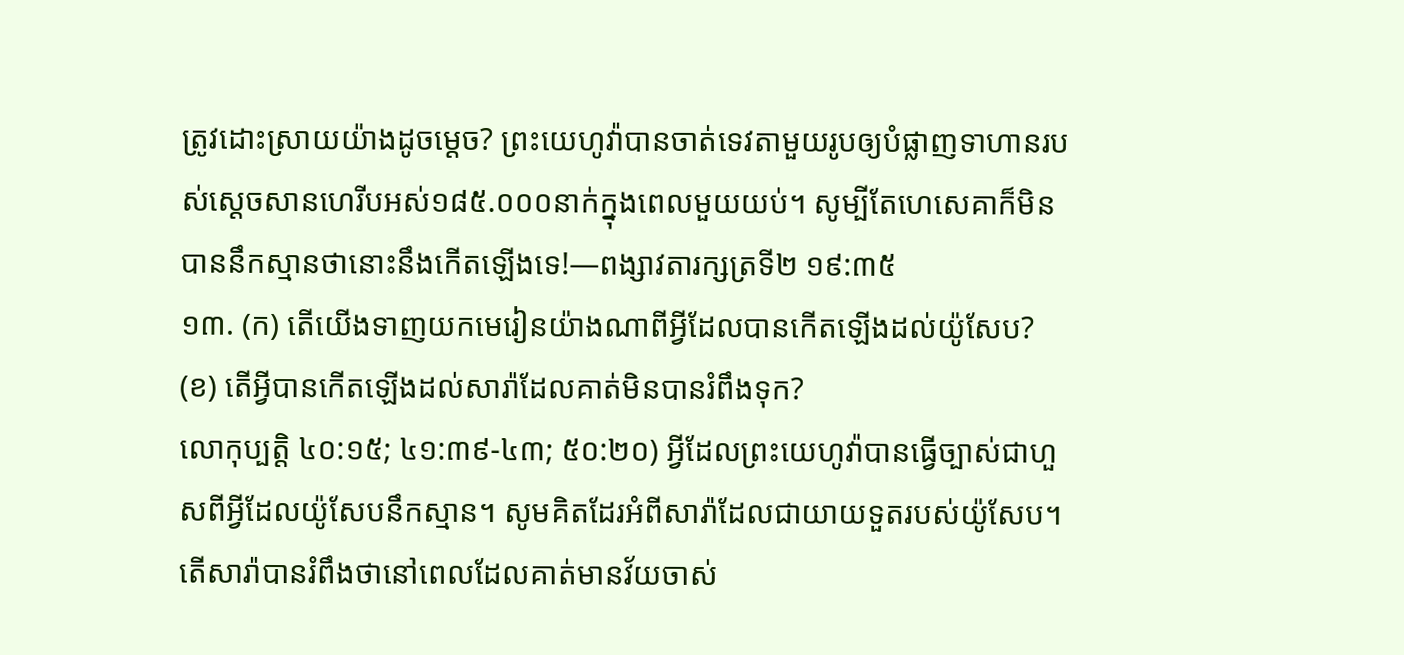ត្រូវដោះស្រាយយ៉ាងដូចម្ដេច? ព្រះយេហូវ៉ាបានចាត់ទេវតាមួយរូបឲ្យបំផ្លាញទាហានរបស់ស្ដេចសានហេរីបអស់១៨៥.០០០នាក់ក្នុងពេលមួយយប់។ សូម្បីតែហេសេគាក៏មិនបាននឹកស្មានថានោះនឹងកើតឡើងទេ!—ពង្សាវតារក្សត្រទី២ ១៩:៣៥
១៣. (ក) តើយើងទាញយកមេរៀនយ៉ាងណាពីអ្វីដែលបានកើតឡើងដល់យ៉ូសែប? (ខ) តើអ្វីបានកើតឡើងដល់សារ៉ាដែលគាត់មិនបានរំពឹងទុក?
លោកុប្បត្ដិ ៤០:១៥; ៤១:៣៩-៤៣; ៥០:២០) អ្វីដែលព្រះយេហូវ៉ាបានធ្វើច្បាស់ជាហួសពីអ្វីដែលយ៉ូសែបនឹកស្មាន។ សូមគិតដែរអំពីសារ៉ាដែលជាយាយទួតរបស់យ៉ូសែប។ តើសារ៉ាបានរំពឹងថានៅពេលដែលគាត់មានវ័យចាស់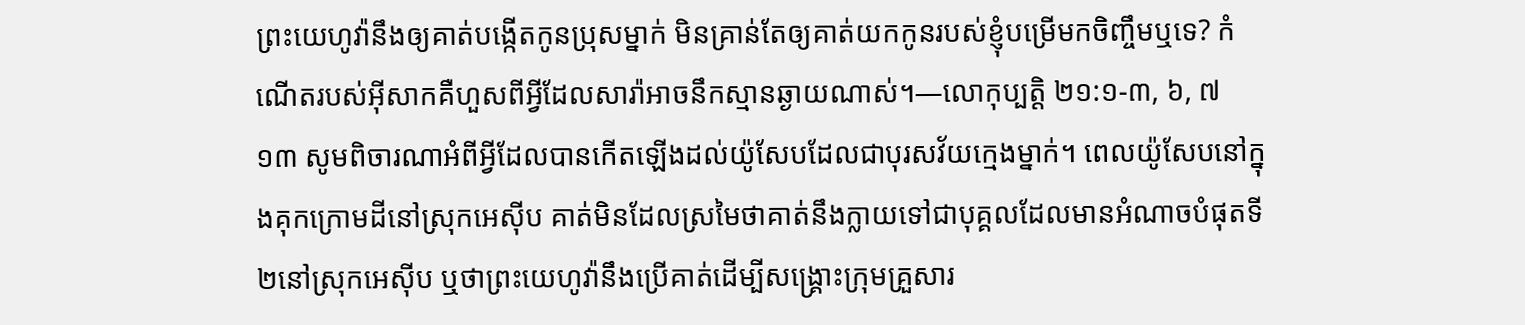ព្រះយេហូវ៉ានឹងឲ្យគាត់បង្កើតកូនប្រុសម្នាក់ មិនគ្រាន់តែឲ្យគាត់យកកូនរបស់ខ្ញុំបម្រើមកចិញ្ចឹមឬទេ? កំណើតរបស់អ៊ីសាកគឺហួសពីអ្វីដែលសារ៉ាអាចនឹកស្មានឆ្ងាយណាស់។—លោកុប្បត្ដិ ២១:១-៣, ៦, ៧
១៣ សូមពិចារណាអំពីអ្វីដែលបានកើតឡើងដល់យ៉ូសែបដែលជាបុរសវ័យក្មេងម្នាក់។ ពេលយ៉ូសែបនៅក្នុងគុកក្រោមដីនៅស្រុកអេស៊ីប គាត់មិនដែលស្រមៃថាគាត់នឹងក្លាយទៅជាបុគ្គលដែលមានអំណាចបំផុតទី២នៅស្រុកអេស៊ីប ឬថាព្រះយេហូវ៉ានឹងប្រើគាត់ដើម្បីសង្គ្រោះក្រុមគ្រួសារ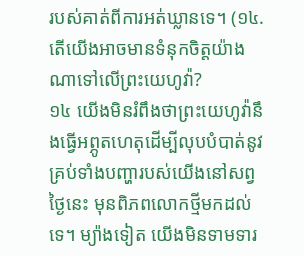របស់គាត់ពីការអត់ឃ្លានទេ។ (១៤. តើយើងអាចមានទំនុកចិត្ដយ៉ាងណាទៅលើព្រះយេហូវ៉ា?
១៤ យើងមិនរំពឹងថាព្រះយេហូវ៉ានឹងធ្វើអព្ភូតហេតុដើម្បីលុបបំបាត់នូវគ្រប់ទាំងបញ្ហារបស់យើងនៅសព្វថ្ងៃនេះ មុនពិភពលោកថ្មីមកដល់ទេ។ ម្យ៉ាងទៀត យើងមិនទាមទារ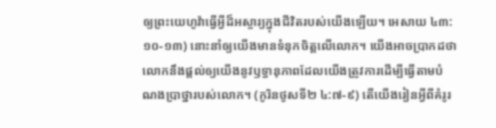ឲ្យព្រះយេហូវ៉ាធ្វើអ្វីដ៏អស្ចារ្យក្នុងជីវិតរបស់យើងឡើយ។ អេសាយ ៤៣:១០-១៣) នោះនាំឲ្យយើងមានទំនុកចិត្ដលើលោក។ យើងអាចប្រាកដថាលោកនឹងផ្ដល់ឲ្យយើងនូវឫទ្ធានុភាពដែលយើងត្រូវការដើម្បីធ្វើតាមបំណងប្រាថ្នារបស់លោក។ (កូរិនថូសទី២ ៤:៧-៩) តើយើងរៀនអ្វីពីគំរូរ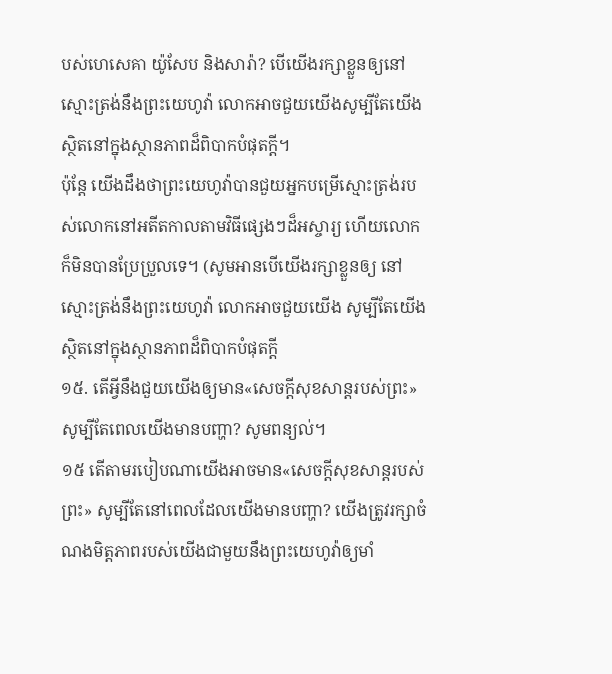បស់ហេសេគា យ៉ូសែប និងសារ៉ា? បើយើងរក្សាខ្លួនឲ្យនៅស្មោះត្រង់នឹងព្រះយេហូវ៉ា លោកអាចជួយយើងសូម្បីតែយើងស្ថិតនៅក្នុងស្ថានភាពដ៏ពិបាកបំផុតក្ដី។
ប៉ុន្ដែ យើងដឹងថាព្រះយេហូវ៉ាបានជួយអ្នកបម្រើស្មោះត្រង់របស់លោកនៅអតីតកាលតាមវិធីផ្សេងៗដ៏អស្ចារ្យ ហើយលោកក៏មិនបានប្រែប្រួលទេ។ (សូមអានបើយើងរក្សាខ្លួនឲ្យ នៅស្មោះត្រង់នឹងព្រះយេហូវ៉ា លោកអាចជួយយើង សូម្បីតែយើងស្ថិតនៅក្នុងស្ថានភាពដ៏ពិបាកបំផុតក្ដី
១៥. តើអ្វីនឹងជួយយើងឲ្យមាន«សេចក្ដីសុខសាន្ដរបស់ព្រះ»សូម្បីតែពេលយើងមានបញ្ហា? សូមពន្យល់។
១៥ តើតាមរបៀបណាយើងអាចមាន«សេចក្ដីសុខសាន្ដរបស់ព្រះ» សូម្បីតែនៅពេលដែលយើងមានបញ្ហា? យើងត្រូវរក្សាចំណងមិត្ដភាពរបស់យើងជាមួយនឹងព្រះយេហូវ៉ាឲ្យមាំ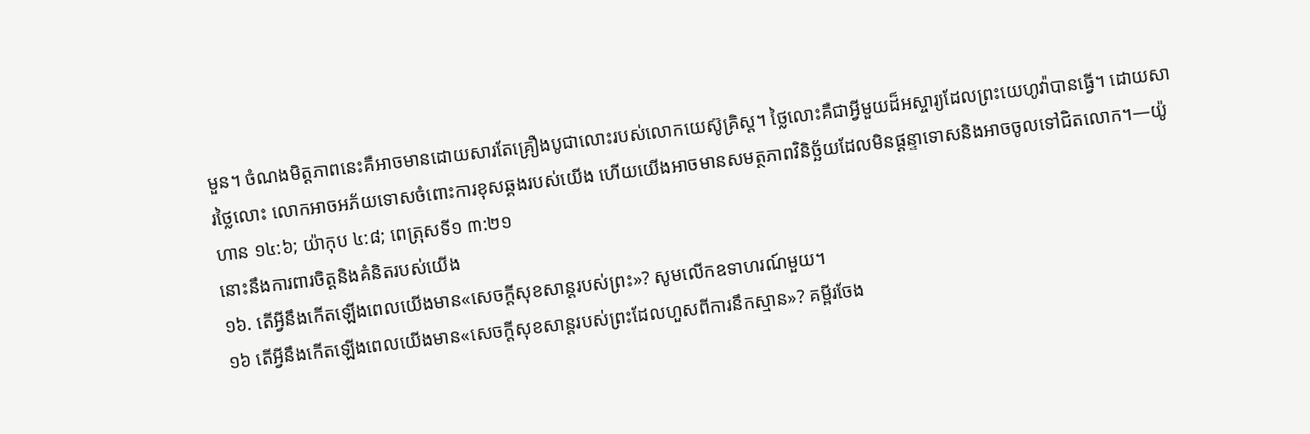មួន។ ចំណងមិត្ដភាពនេះគឺអាចមានដោយសារតែគ្រឿងបូជាលោះរបស់លោកយេស៊ូគ្រិស្ដ។ ថ្លៃលោះគឺជាអ្វីមួយដ៏អស្ចារ្យដែលព្រះយេហូវ៉ាបានធ្វើ។ ដោយសារថ្លៃលោះ លោកអាចអភ័យទោសចំពោះការខុសឆ្គងរបស់យើង ហើយយើងអាចមានសមត្ថភាពវិនិច្ឆ័យដែលមិនផ្ដន្ទាទោសនិងអាចចូលទៅជិតលោក។—យ៉ូហាន ១៤:៦; យ៉ាកុប ៤:៨; ពេត្រុសទី១ ៣:២១
នោះនឹងការពារចិត្ដនិងគំនិតរបស់យើង
១៦. តើអ្វីនឹងកើតឡើងពេលយើងមាន«សេចក្ដីសុខសាន្ដរបស់ព្រះ»? សូមលើកឧទាហរណ៍មួយ។
១៦ តើអ្វីនឹងកើតឡើងពេលយើងមាន«សេចក្ដីសុខសាន្ដរបស់ព្រះដែលហួសពីការនឹកស្មាន»? គម្ពីរចែង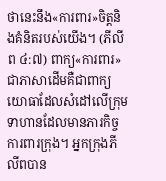ថានេះនឹង«ការពារ»ចិត្ដនិងគំនិតរបស់យើង។ (ភីលីព ៤:៧) ពាក្យ«ការពារ»ជាភាសាដើមគឺជាពាក្យយោធាដែលសំដៅលើក្រុមទាហានដែលមានភារកិច្ចការពារក្រុង។ អ្នកក្រុងភីលីពបាន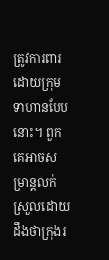ត្រូវការពារដោយក្រុមទាហានបែបនោះ។ ពួកគេអាចសម្រាន្ដលក់ស្រួលដោយដឹងថាក្រុងរ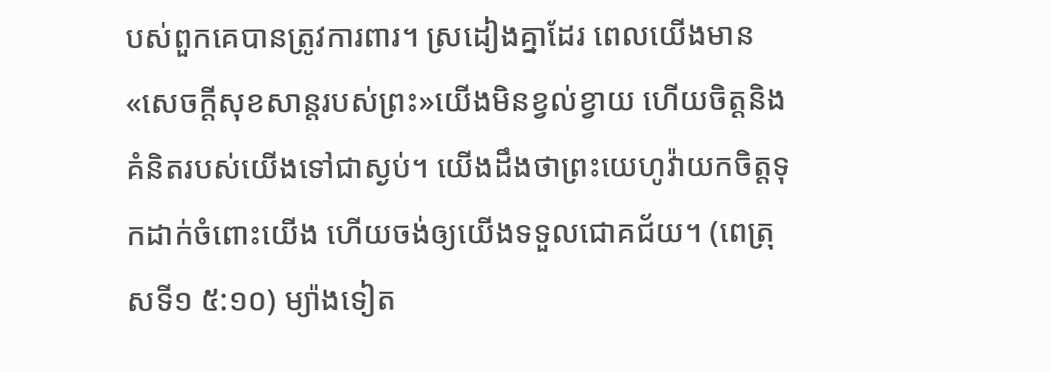បស់ពួកគេបានត្រូវការពារ។ ស្រដៀងគ្នាដែរ ពេលយើងមាន«សេចក្ដីសុខសាន្ដរបស់ព្រះ»យើងមិនខ្វល់ខ្វាយ ហើយចិត្ដនិងគំនិតរបស់យើងទៅជាស្ងប់។ យើងដឹងថាព្រះយេហូវ៉ាយកចិត្ដទុកដាក់ចំពោះយើង ហើយចង់ឲ្យយើងទទួលជោគជ័យ។ (ពេត្រុសទី១ ៥:១០) ម្យ៉ាងទៀត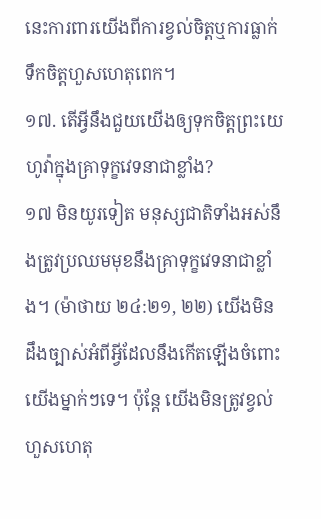នេះការពារយើងពីការខ្វល់ចិត្ដឬការធ្លាក់ទឹកចិត្ដហួសហេតុពេក។
១៧. តើអ្វីនឹងជួយយើងឲ្យទុកចិត្ដព្រះយេហូវ៉ាក្នុងគ្រាទុក្ខវេទនាជាខ្លាំង?
១៧ មិនយូរទៀត មនុស្សជាតិទាំងអស់នឹងត្រូវប្រឈមមុខនឹងគ្រាទុក្ខវេទនាជាខ្លាំង។ (ម៉ាថាយ ២៤:២១, ២២) យើងមិនដឹងច្បាស់អំពីអ្វីដែលនឹងកើតឡើងចំពោះយើងម្នាក់ៗទេ។ ប៉ុន្ដែ យើងមិនត្រូវខ្វល់ហួសហេតុ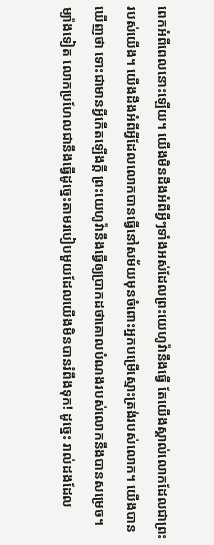ពេកអំពីពេលនោះឡើយ។ យើងមិនដឹងអំពីអ្វីៗទាំងអស់ដែលព្រះយេហូវ៉ានឹងធ្វើ តែយើងស្គាល់លោកដែលជាព្រះរបស់យើង។ យើងដឹងអំពីអ្វីដែលលោកបានធ្វើនៅសម័យមុនចំពោះអ្នកបម្រើស្មោះត្រង់របស់លោក។ យើងបានឃើញថា ទោះជាមានអ្វីកើតឡើងក្ដី ព្រះយេហូវ៉ានឹងធ្វើឲ្យប្រាកដថាគោលបំណងរបស់លោកនឹងបានសម្រេច។ ម្យ៉ាងទៀត លោកប្រហែលជានឹងធ្វើដូច្នេះតាមរបៀបមួយដែលយើងមិនបានរំពឹងទុក! ដូច្នេះ រាល់ដងដែល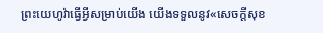ព្រះយេហូវ៉ាធ្វើអ្វីសម្រាប់យើង យើងទទួលនូវ«សេចក្ដីសុខ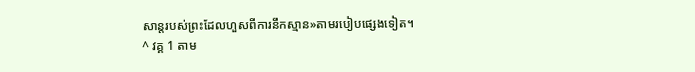សាន្ដរបស់ព្រះដែលហួសពីការនឹកស្មាន»តាមរបៀបផ្សេងទៀត។
^ វគ្គ 1 តាម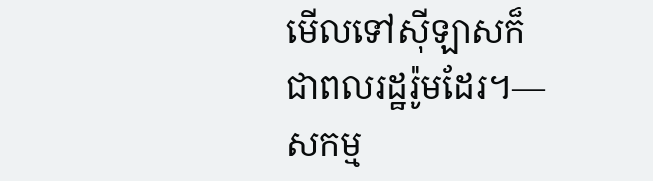មើលទៅស៊ីឡាសក៏ជាពលរដ្ឋរ៉ូមដែរ។—សកម្ម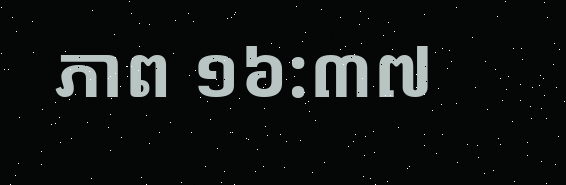ភាព ១៦:៣៧